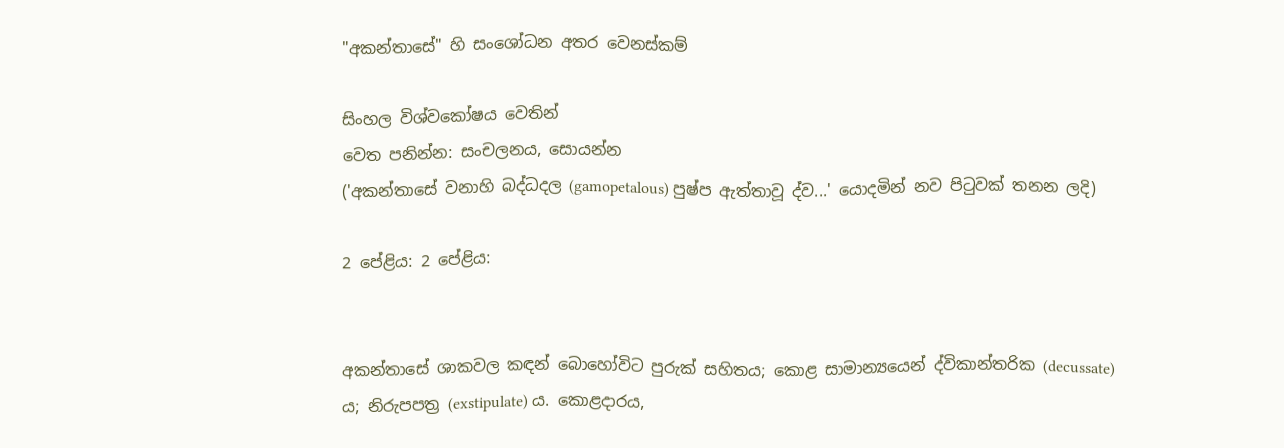"අකන්තාසේ" හි සංශෝධන අතර වෙනස්කම්

සිංහල විශ්වකෝෂය වෙතින්
වෙත පනින්න: සංචලනය, සොයන්න
('අකන්තාසේ වනාහි බද්ධදල (gamopetalous) පුෂ්ප ඇත්තාවූ ද්ව...' යොදමින් නව පිටුවක් තනන ලදි)

2 පේළිය: 2 පේළිය:


අකන්තාසේ ශාකවල කඳන් බොහෝවිට පුරුක් සහිතය; කොළ සාමාන්‍යයෙන් ද්විකාන්තරික (decussate) ය; නිරුපපත්‍ර (exstipulate) ය. කොළදාරය,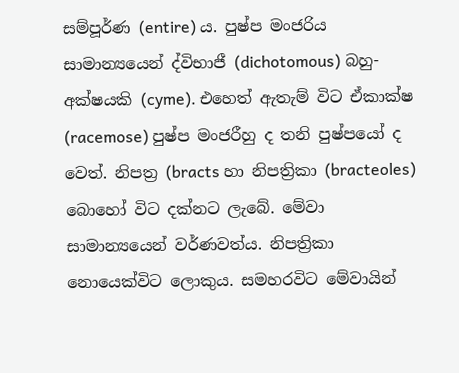සම්පූර්ණ (entire) ය. පුෂ්ප මංජරිය සාමාන්‍යයෙන් ද්විභාජී (dichotomous) බහු-අක්ෂයකි (cyme). එහෙත් ඇතැම් විට ඒකාක්ෂ (racemose) පුෂ්ප මංජරීහු ද තනි පුෂ්පයෝ ද වෙත්. නිපත්‍ර (bracts හා නිපත්‍රිකා (bracteoles) බොහෝ විට දක්නට ලැබේ. මේවා සාමාන්‍යයෙන් වර්ණවත්ය. නිපත්‍රිකා නොයෙක්විට ලොකුය. සමහරවිට මේවායින්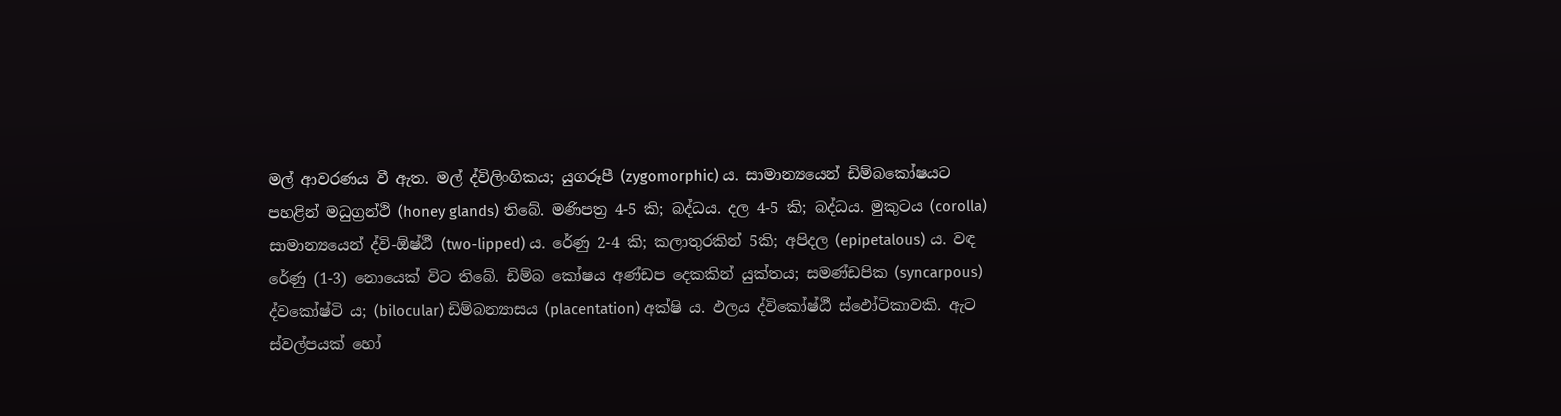මල් ආවරණය වී ඇත. මල් ද්විලිංගිකය; යුගරූපී (zygomorphic) ය. සාමාන්‍යයෙන් ඩිම්බකෝෂයට පහළින් මධුග්‍රන්ථි (honey glands) තිබේ. මණිපත්‍ර 4-5 කි; බද්ධය. දල 4-5 කි; බද්ධය. මුකුටය (corolla) සාමාන්‍යයෙන් ද්වි-ඕෂ්ඨී (two-lipped) ය. රේණු 2-4 කි; කලාතුරකින් 5කි; අපිදල (epipetalous) ය. වඳ රේණු (1-3) නොයෙක් විට තිබේ. ඩිම්බ කෝෂය අණ්ඩප දෙකකින් යුක්තය; සමණ්ඩපික (syncarpous) ද්වකෝෂ්ටි ය; (bilocular) ඩිම්බන්‍යාසය (placentation) අක්ෂි ය. ඵලය ද්විකෝෂ්ඨී ස්ඵෝටිකාවකි. ඇට ස්වල්පයක් හෝ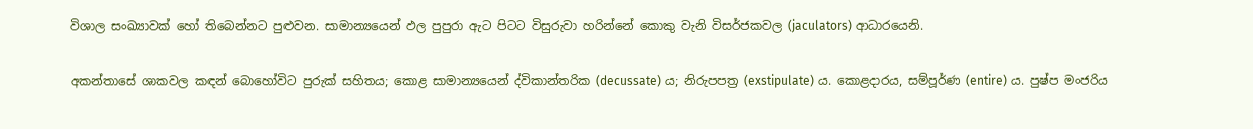විශාල සංඛ්‍යාවක් හෝ තිබෙන්නට පුළුවන. සාමාන්‍යයෙන් ඵල පුපුරා ඇට පිටට විසුරුවා හරින්නේ කොකු වැනි විසර්ජකවල (jaculators) ආධාරයෙනි.

අකන්තාසේ ශාකවල කඳන් බොහෝවිට පුරුක් සහිතය; කොළ සාමාන්‍යයෙන් ද්විකාන්තරික (decussate) ය; නිරුපපත්‍ර (exstipulate) ය. කොළදාරය, සම්පූර්ණ (entire) ය. පුෂ්ප මංජරිය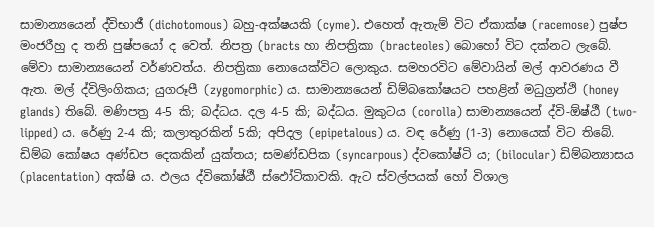සාමාන්‍යයෙන් ද්විභාජී (dichotomous) බහු-අක්ෂයකි (cyme). එහෙත් ඇතැම් විට ඒකාක්ෂ (racemose) පුෂ්ප මංජරීහු ද තනි පුෂ්පයෝ ද වෙත්. නිපත්‍ර (bracts හා නිපත්‍රිකා (bracteoles) බොහෝ විට දක්නට ලැබේ. මේවා සාමාන්‍යයෙන් වර්ණවත්ය. නිපත්‍රිකා නොයෙක්විට ලොකුය. සමහරවිට මේවායින් මල් ආවරණය වී ඇත. මල් ද්විලිංගිකය; යුගරූපී (zygomorphic) ය. සාමාන්‍යයෙන් ඩිම්බකෝෂයට පහළින් මධුග්‍රන්ථි (honey glands) තිබේ. මණිපත්‍ර 4-5 කි; බද්ධය. දල 4-5 කි; බද්ධය. මුකුටය (corolla) සාමාන්‍යයෙන් ද්වි-ඕෂ්ඨී (two-lipped) ය. රේණු 2-4 කි; කලාතුරකින් 5කි; අපිදල (epipetalous) ය. වඳ රේණු (1-3) නොයෙක් විට තිබේ. ඩිම්බ කෝෂය අණ්ඩප දෙකකින් යුක්තය; සමණ්ඩපික (syncarpous) ද්වකෝෂ්ටි ය; (bilocular) ඩිම්බන්‍යාසය (placentation) අක්ෂි ය. ඵලය ද්විකෝෂ්ඨී ස්ඵෝටිකාවකි. ඇට ස්වල්පයක් හෝ විශාල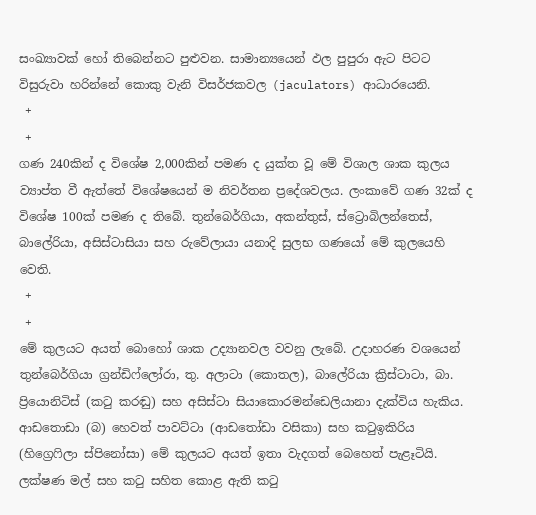සංඛ්‍යාවක් හෝ තිබෙන්නට පුළුවන. සාමාන්‍යයෙන් ඵල පුපුරා ඇට පිටට විසුරුවා හරින්නේ කොකු වැනි විසර්ජකවල (jaculators) ආධාරයෙනි.
 +
 +
ගණ 240කින් ද විශේෂ 2,000කින් පමණ ද යුක්ත වූ මේ විශාල ශාක කුලය ව්‍යාප්ත වී ඇත්තේ විශේෂයෙන් ම නිවර්තන ප්‍රදේශවලය. ලංකාවේ ගණ 32ක් ද විශේෂ 100ක් පමණ ද තිබේ. තුන්බෙර්ගියා, අකන්තුස්, ස්ට්‍රොබිලන්තෙස්,  බාලේරියා, අසිස්ටාසියා සහ රුවේලායා යනාදි සුලභ ගණයෝ මේ කුලයෙහි වෙති.
 +
 +
මේ කුලයට අයත් බොහෝ ශාක උද්‍යානවල වවනු ලැබේ. උදාහරණ වශයෙන් තුන්බෙර්ගියා ග්‍රන්ඩිෆ්ලෝරා, තු. අලාටා (කොතල), බාලේරියා ක්‍රිස්ටාටා, බා. ප්‍රියොනිටිස් (කටු කරඬු) සහ අසිස්ටා සියාකොරමන්ඩෙලියානා දැක්විය හැකිය. ආඩතොඩා (බ) හෙවත් පාවට්ටා (ආ‍ඩතෝඩා වසිකා) සහ කටුඉකිරිය (හිග්‍රෙෆිලා ස්පිනෝසා) මේ කුලයට අයත් ඉතා වැදගත් බෙහෙත් පැළෑටියි. ලක්ෂණ මල් සහ කටු සහිත කොළ ඇති කටු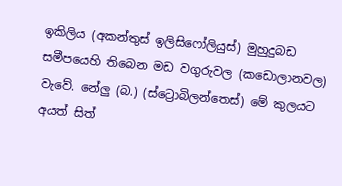ඉකිලිය (අකන්තුස් ඉලිසිෆෝලියුස්) මුහුදුබඩ සමීපයෙහි තිබෙන මඩ වගුරුවල (කඩොලානවල) වැවේ. නේලු (බ.) (ස්ට්‍රොබිලන්තෙස්) මේ කුලයට අයත් සිත්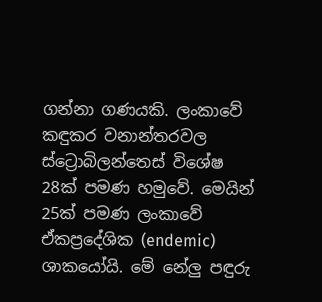ගන්නා ගණයකි. ලංකාවේ කඳුකර වනාන්තරවල ස්ට්‍රොබිලන්තෙස් විශේෂ 28ක් පමණ හමුවේ. මෙයින් 25ක් පමණ ලංකාවේ ඒකප්‍රදේශික (endemic) ශාකයෝයි. මේ නේලු පඳුරු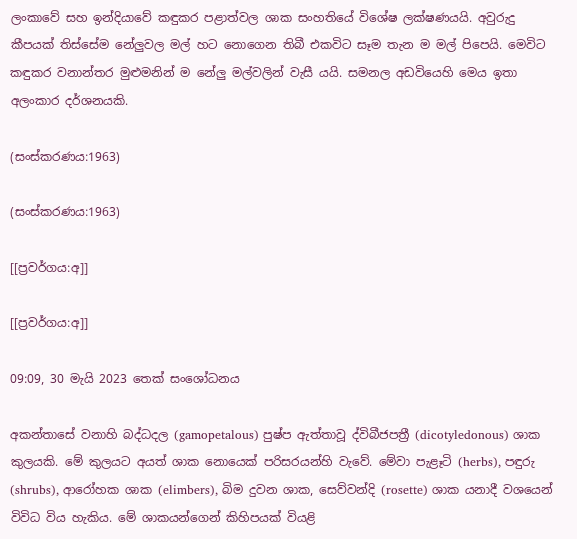ලංකාවේ සහ ඉන්දියාවේ කඳුකර පළාත්වල ශාක සංහතියේ විශේෂ ලක්ෂණයයි. අවුරුදු කීපයක් තිස්සේම නේලුවල මල් හට නොගෙන තිබී එකවිට සෑම තැන ම මල් පිපෙයි. මෙවිට කඳුකර වනාන්තර මුළුමනින් ම නේලු මල්වලින් වැසී යයි. සමනල අඩවියෙහි මෙය ඉතා අලංකාර දර්ශනයකි.

(සංස්කරණය:1963)

(සංස්කරණය:1963)

[[ප්‍රවර්ගය:අ]]

[[ප්‍රවර්ගය:අ]]

09:09, 30 මැයි 2023 තෙක් සංශෝධනය

අකන්තාසේ වනාහි බද්ධදල (gamopetalous) පුෂ්ප ඇත්තාවූ ද්විබීජපත්‍රී (dicotyledonous) ශාක කුලයකි. මේ කුලයට අයත් ශාක නොයෙක් පරිසරයන්හි වැවේ. මේවා පැළෑටි (herbs), පඳුරු (shrubs), ආරෝහක ශාක (elimbers), බිම දුවන ශාක, සෙව්වන්දි (rosette) ශාක යනාදී වශයෙන් විවිධ විය හැකිය. මේ ශාකයන්ගෙන් කිහිපයක් වියළි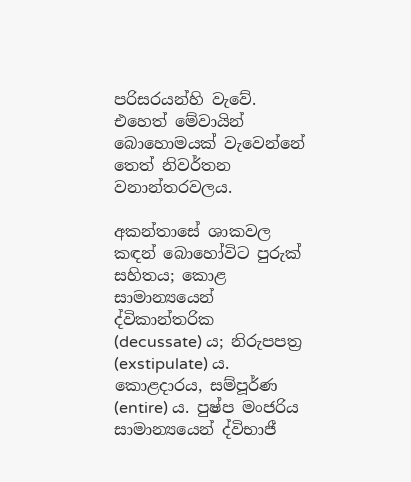පරිසරයන්හි වැවේ. එහෙත් මේවායින් බොහොමයක් වැවෙන්නේ තෙත් නිවර්තන වනාන්තරවලය.

අකන්තාසේ ශාකවල කඳන් බොහෝවිට පුරුක් සහිතය; කොළ සාමාන්‍යයෙන් ද්විකාන්තරික (decussate) ය; නිරුපපත්‍ර (exstipulate) ය. කොළදාරය, සම්පූර්ණ (entire) ය. පුෂ්ප මංජරිය සාමාන්‍යයෙන් ද්විභාජී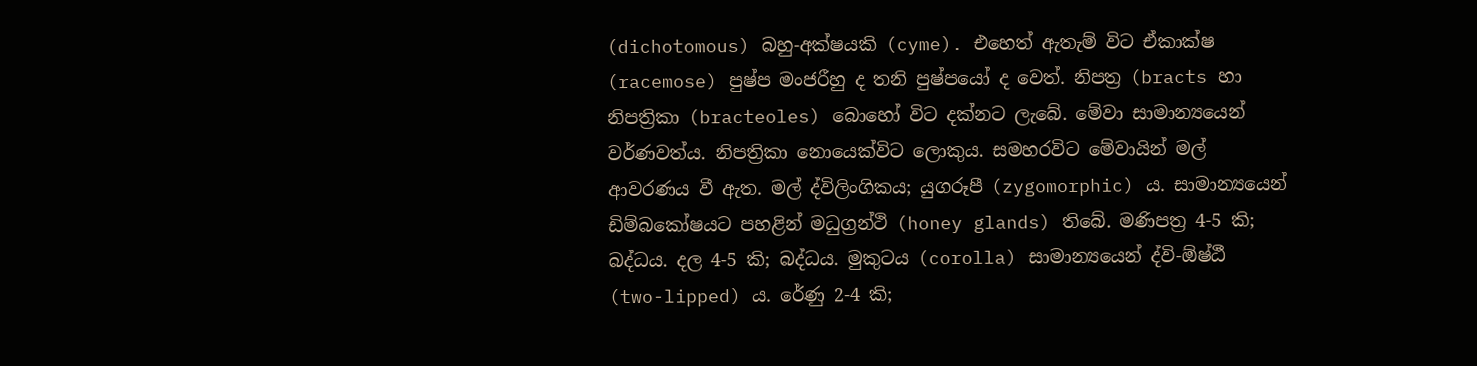(dichotomous) බහු-අක්ෂයකි (cyme). එහෙත් ඇතැම් විට ඒකාක්ෂ (racemose) පුෂ්ප මංජරීහු ද තනි පුෂ්පයෝ ද වෙත්. නිපත්‍ර (bracts හා නිපත්‍රිකා (bracteoles) බොහෝ විට දක්නට ලැබේ. මේවා සාමාන්‍යයෙන් වර්ණවත්ය. නිපත්‍රිකා නොයෙක්විට ලොකුය. සමහරවිට මේවායින් මල් ආවරණය වී ඇත. මල් ද්විලිංගිකය; යුගරූපී (zygomorphic) ය. සාමාන්‍යයෙන් ඩිම්බකෝෂයට පහළින් මධුග්‍රන්ථි (honey glands) තිබේ. මණිපත්‍ර 4-5 කි; බද්ධය. දල 4-5 කි; බද්ධය. මුකුටය (corolla) සාමාන්‍යයෙන් ද්වි-ඕෂ්ඨී (two-lipped) ය. රේණු 2-4 කි;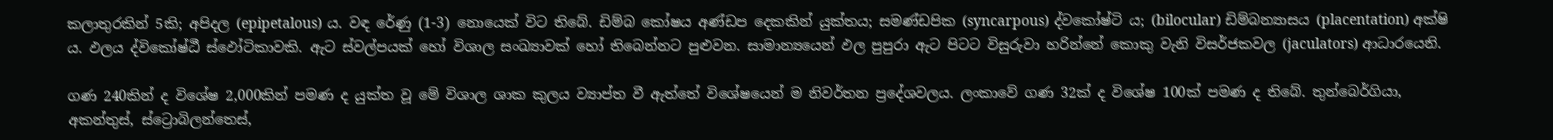කලාතුරකින් 5කි; අපිදල (epipetalous) ය. වඳ රේණු (1-3) නොයෙක් විට තිබේ. ඩිම්බ කෝෂය අණ්ඩප දෙකකින් යුක්තය; සමණ්ඩපික (syncarpous) ද්වකෝෂ්ටි ය; (bilocular) ඩිම්බන්‍යාසය (placentation) අක්ෂි ය. ඵලය ද්විකෝෂ්ඨී ස්ඵෝටිකාවකි. ඇට ස්වල්පයක් හෝ විශාල සංඛ්‍යාවක් හෝ තිබෙන්නට පුළුවන. සාමාන්‍යයෙන් ඵල පුපුරා ඇට පිටට විසුරුවා හරින්නේ කොකු වැනි විසර්ජකවල (jaculators) ආධාරයෙනි.

ගණ 240කින් ද විශේෂ 2,000කින් පමණ ද යුක්ත වූ මේ විශාල ශාක කුලය ව්‍යාප්ත වී ඇත්තේ විශේෂයෙන් ම නිවර්තන ප්‍රදේශවලය. ලංකාවේ ගණ 32ක් ද විශේෂ 100ක් පමණ ද තිබේ. තුන්බෙර්ගියා, අකන්තුස්, ස්ට්‍රොබිලන්තෙස්,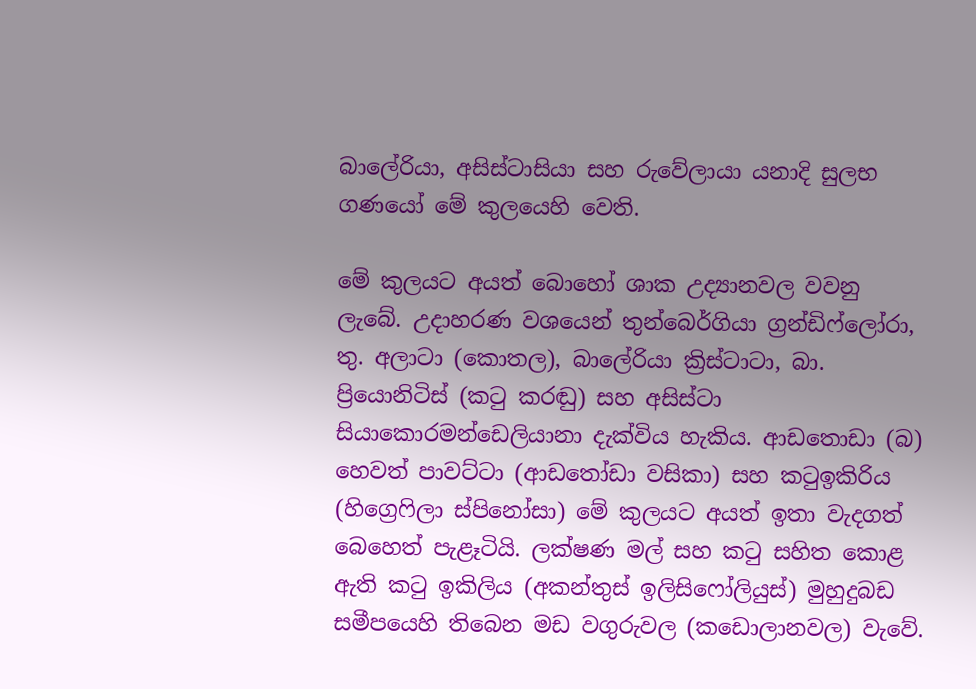බාලේරියා, අසිස්ටාසියා සහ රුවේලායා යනාදි සුලභ ගණයෝ මේ කුලයෙහි වෙති.

මේ කුලයට අයත් බොහෝ ශාක උද්‍යානවල වවනු ලැබේ. උදාහරණ වශයෙන් තුන්බෙර්ගියා ග්‍රන්ඩිෆ්ලෝරා, තු. අලාටා (කොතල), බාලේරියා ක්‍රිස්ටාටා, බා. ප්‍රියොනිටිස් (කටු කරඬු) සහ අසිස්ටා සියාකොරමන්ඩෙලියානා දැක්විය හැකිය. ආඩතොඩා (බ) හෙවත් පාවට්ටා (ආ‍ඩතෝඩා වසිකා) සහ කටුඉකිරිය (හිග්‍රෙෆිලා ස්පිනෝසා) මේ කුලයට අයත් ඉතා වැදගත් බෙහෙත් පැළෑටියි. ලක්ෂණ මල් සහ කටු සහිත කොළ ඇති කටු ඉකිලිය (අකන්තුස් ඉලිසිෆෝලියුස්) මුහුදුබඩ සමීපයෙහි තිබෙන මඩ වගුරුවල (කඩොලානවල) වැවේ.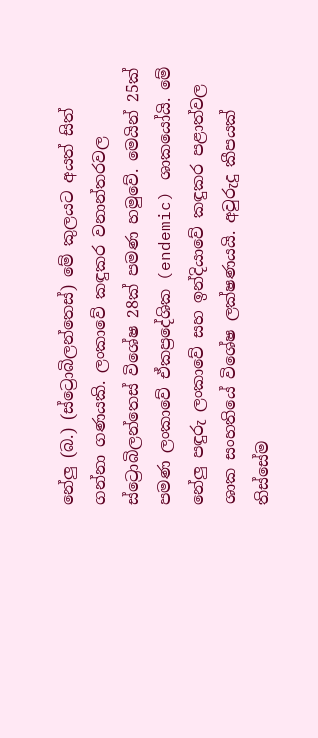නේලු (බ.) (ස්ට්‍රොබිලන්තෙස්) මේ කුලයට අයත් සිත් ගන්නා ගණයකි. ලංකාවේ කඳුකර වනාන්තරවල ස්ට්‍රොබිලන්තෙස් විශේෂ 28ක් පමණ හමුවේ. මෙයින් 25ක් පමණ ලංකාවේ ඒකප්‍රදේශික (endemic) ශාකයෝයි. මේ නේලු පඳුරු ලංකාවේ සහ ඉන්දියාවේ කඳුකර පළාත්වල ශාක සංහතියේ විශේෂ ලක්ෂණයයි. අවුරුදු කීපයක් තිස්සේම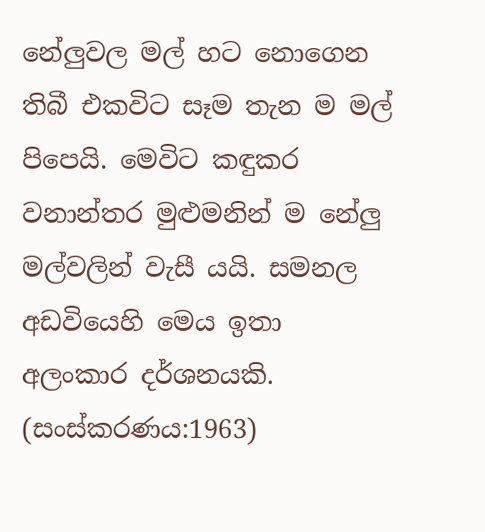නේලුවල මල් හට නොගෙන තිබී එකවිට සෑම තැන ම මල් පිපෙයි. මෙවිට කඳුකර වනාන්තර මුළුමනින් ම නේලු මල්වලින් වැසී යයි. සමනල අඩවියෙහි මෙය ඉතා අලංකාර දර්ශනයකි. (සංස්කරණය:1963)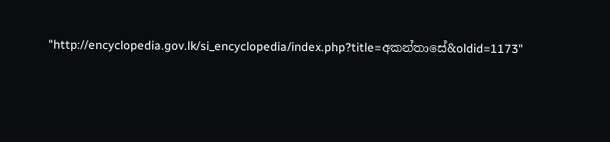"http://encyclopedia.gov.lk/si_encyclopedia/index.php?title=අකන්තාසේ&oldid=1173"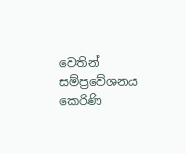වෙතින් සම්ප්‍රවේශනය කෙරිණි